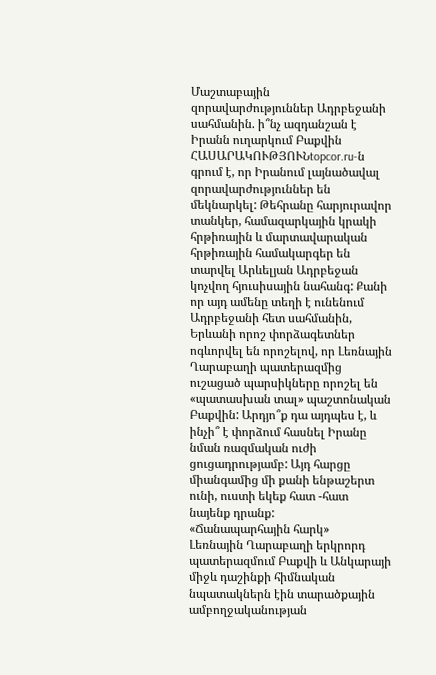Մաշտաբային զորավարժություններ Ադրբեջանի սահմանին. ի՞նչ ազդանշան է Իրանն ուղարկում Բաքվին
ՀԱՍԱՐԱԿՈՒԹՅՈՒՆtopcor.ru-ն գրում է, որ Իրանում լայնածավալ զորավարժություններ են մեկնարկել: Թեհրանը հարյուրավոր տանկեր, համազարկային կրակի հրթիռային և մարտավարական հրթիռային համակարգեր են տարվել Արևելյան Ադրբեջան կոչվող հյուսիսային նահանգ: Քանի որ այդ ամենը տեղի է ունենում Ադրբեջանի հետ սահմանին, Երևանի որոշ փորձագետներ ոգևորվել են որոշելով, որ Լեռնային Ղարաբաղի պատերազմից ուշացած պարսիկները որոշել են «պատասխան տալ» պաշտոնական Բաքվին: Արդյո՞ք դա այդպես է, և ինչի՞ է փորձում հասնել Իրանը նման ռազմական ուժի ցուցադրությամբ: Այդ հարցը միանգամից մի քանի ենթաշերտ ունի, ուստի եկեք հատ -հատ նայենք դրանք:
«Ճանապարհային հարկ»
Լեռնային Ղարաբաղի երկրորդ պատերազմում Բաքվի և Անկարայի միջև դաշինքի հիմնական նպատակներն էին տարածքային ամբողջականության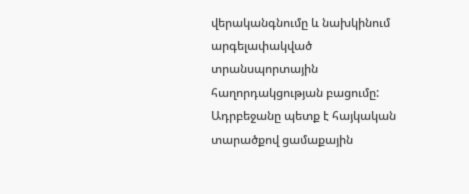վերականգնումը և նախկինում արգելափակված տրանսպորտային հաղորդակցության բացումը: Ադրբեջանը պետք է հայկական տարածքով ցամաքային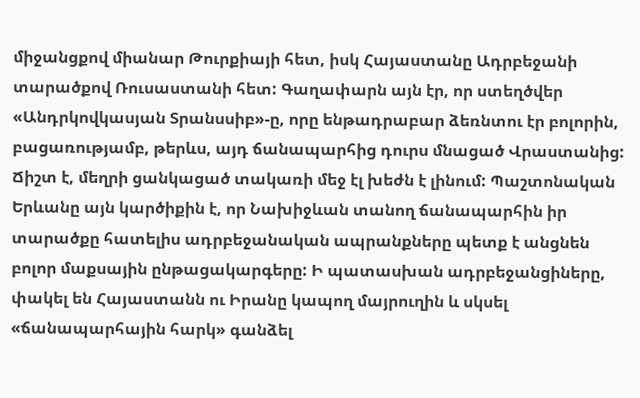միջանցքով միանար Թուրքիայի հետ, իսկ Հայաստանը Ադրբեջանի տարածքով Ռուսաստանի հետ: Գաղափարն այն էր, որ ստեղծվեր «Անդրկովկասյան Տրանսսիբ»-ը, որը ենթադրաբար ձեռնտու էր բոլորին, բացառությամբ, թերևս, այդ ճանապարհից դուրս մնացած Վրաստանից: Ճիշտ է, մեղրի ցանկացած տակառի մեջ էլ խեժն է լինում: Պաշտոնական Երևանը այն կարծիքին է, որ Նախիջևան տանող ճանապարհին իր տարածքը հատելիս ադրբեջանական ապրանքները պետք է անցնեն բոլոր մաքսային ընթացակարգերը: Ի պատասխան ադրբեջանցիները, փակել են Հայաստանն ու Իրանը կապող մայրուղին և սկսել «ճանապարհային հարկ» գանձել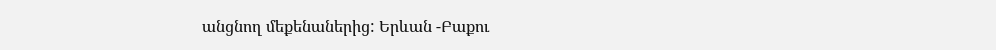անցնող մեքենաներից: Երևան -Բաքու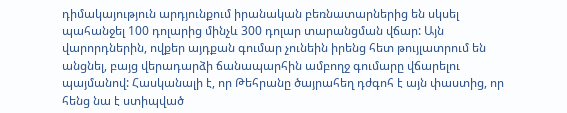դիմակայություն արդյունքում իրանական բեռնատարներից են սկսել պահանջել 100 դոլարից մինչև 300 դոլար տարանցման վճար: Այն վարորդներին, ովքեր այդքան գումար չունեին իրենց հետ թույլատրում են անցնել, բայց վերադարձի ճանապարհին ամբողջ գումարը վճարելու պայմանով: Հասկանալի է, որ Թեհրանը ծայրահեղ դժգոհ է այն փաստից, որ հենց նա է ստիպված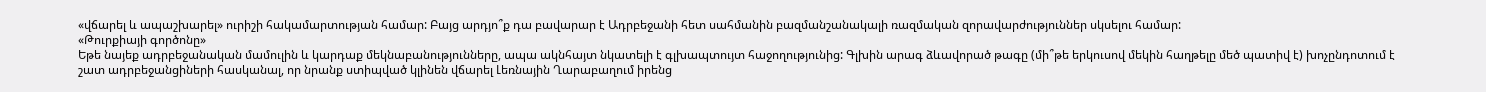«վճարել և ապաշխարել» ուրիշի հակամարտության համար: Բայց արդյո՞ք դա բավարար է Ադրբեջանի հետ սահմանին բազմանշանակալի ռազմական զորավարժություններ սկսելու համար:
«Թուրքիայի գործոնը»
Եթե նայեք ադրբեջանական մամուլին և կարդաք մեկնաբանությունները, ապա ակնհայտ նկատելի է գլխապտույտ հաջողությունից: Գլխին արագ ձևավորած թագը (մի՞թե երկուսով մեկին հաղթելը մեծ պատիվ է) խոչընդոտում է շատ ադրբեջանցիների հասկանալ, որ նրանք ստիպված կլինեն վճարել Լեռնային Ղարաբաղում իրենց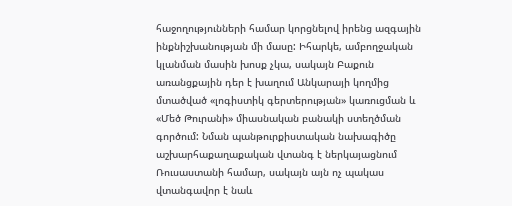հաջողությունների համար կորցնելով իրենց ազգային ինքնիշխանության մի մասը: Իհարկե, ամբողջական կլանման մասին խոսք չկա, սակայն Բաքուն առանցքային դեր է խաղում Անկարայի կողմից մտածված «լոգիստիկ գերտերության» կառուցման և «Մեծ Թուրանի» միասնական բանակի ստեղծման գործում: Նման պանթուրքիստական նախագիծը աշխարհաքաղաքական վտանգ է ներկայացնում Ռուսաստանի համար, սակայն այն ոչ պակաս վտանգավոր է նաև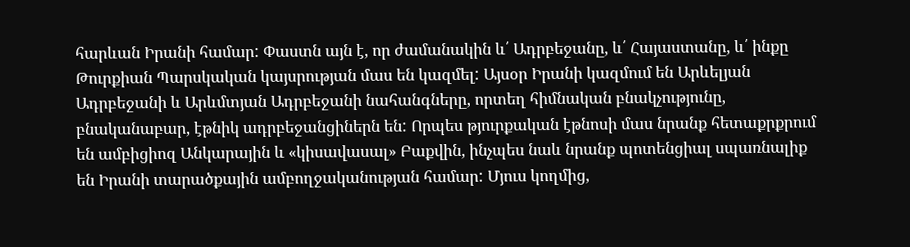հարևան Իրանի համար: Փաստն այն է, որ ժամանակին և՛ Ադրբեջանը, և՛ Հայաստանը, և՛ ինքը Թուրքիան Պարսկական կայսրության մաս են կազմել: Այսօր Իրանի կազմում են Արևելյան Ադրբեջանի և Արևմտյան Ադրբեջանի նահանգները, որտեղ հիմնական բնակչությունը, բնականաբար, էթնիկ ադրբեջանցիներն են: Որպես թյուրքական էթնոսի մաս նրանք հետաքրքրում են ամբիցիոզ Անկարային և «կիսավասալ» Բաքվին, ինչպես նաև նրանք պոտենցիալ սպառնալիք են Իրանի տարածքային ամբողջականության համար: Մյուս կողմից,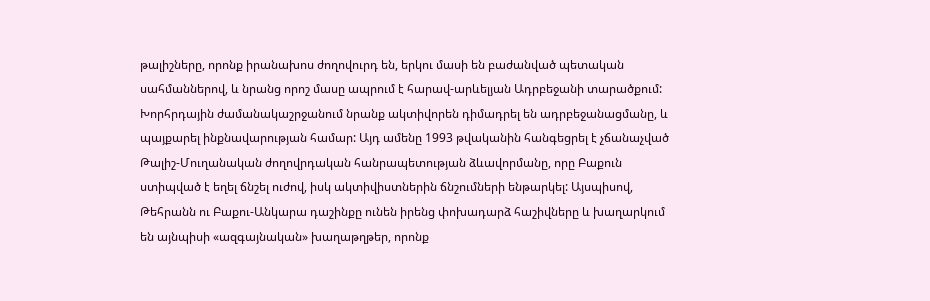թալիշները, որոնք իրանախոս ժողովուրդ են, երկու մասի են բաժանված պետական սահմաններով, և նրանց որոշ մասը ապրում է հարավ-արևելյան Ադրբեջանի տարածքում: Խորհրդային ժամանակաշրջանում նրանք ակտիվորեն դիմադրել են ադրբեջանացմանը, և պայքարել ինքնավարության համար: Այդ ամենը 1993 թվականին հանգեցրել է չճանաչված Թալիշ-Մուղանական ժողովրդական հանրապետության ձևավորմանը, որը Բաքուն ստիպված է եղել ճնշել ուժով, իսկ ակտիվիստներին ճնշումների ենթարկել: Այսպիսով, Թեհրանն ու Բաքու-Անկարա դաշինքը ունեն իրենց փոխադարձ հաշիվները և խաղարկում են այնպիսի «ազգայնական» խաղաթղթեր, որոնք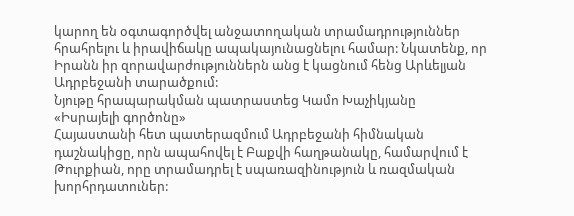կարող են օգտագործվել անջատողական տրամադրություններ հրահրելու և իրավիճակը ապակայունացնելու համար: Նկատենք, որ Իրանն իր զորավարժություններն անց է կացնում հենց Արևելյան Ադրբեջանի տարածքում:
Նյութը հրապարակման պատրաստեց Կամո Խաչիկյանը
«Իսրայելի գործոնը»
Հայաստանի հետ պատերազմում Ադրբեջանի հիմնական դաշնակիցը, որն ապահովել է Բաքվի հաղթանակը, համարվում է Թուրքիան, որը տրամադրել է սպառազինություն և ռազմական խորհրդատուներ: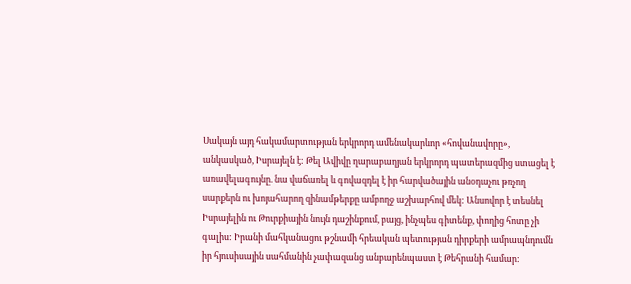Սակայն այդ հակամարտության երկրորդ ամենակարևոր «հովանավորը», անկասկած, Իսրայելն է: Թել Ավիվը ղարաբաղյան երկրորդ պատերազմից ստացել է առավելագույնը. նա վաճառել և գովազդել է իր հարվածային անօդաչու թռչող սարքերն ու խոյահարող զինամթերքը ամբողջ աշխարհով մեկ: Անսովոր է տեսնել Իսրայելին ու Թուրքիային նույն դաշինքում, բայց, ինչպես գիտենք, փողից հոտը չի գալիս: Իրանի մահկանացու թշնամի հրեական պետության դիրքերի ամրապնդումն իր հյուսիսային սահմանին չափազանց անբարենպաստ է Թեհրանի համար: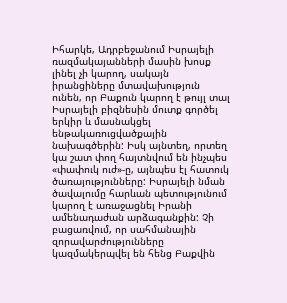Իհարկե, Ադրբեջանում Իսրայելի ռազմակայանների մասին խոսք լինել չի կարող, սակայն իրանցիները մտավախություն ունեն, որ Բաքուն կարող է թույլ տալ Իսրայելի բիզնեսին մուտք գործել երկիր և մասնակցել ենթակառուցվածքային նախագծերին: Իսկ այնտեղ, որտեղ կա շատ փող հայտնվում են ինչպես «փափուկ ուժ»-ը, այնպես էլ հատուկ ծառայությունները: Իսրայելի նման ծավալումը հարևան պետությունում կարող է առաջացնել Իրանի ամենադաժան արձագանքին: Չի բացառվում, որ սահմանային զորավարժությունները կազմակերպվել են հենց Բաքվին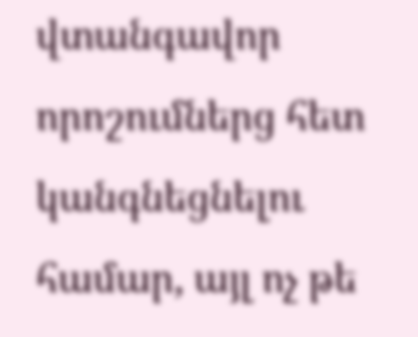վտանգավոր որոշումներց հետ կանգնեցնելու համար, այլ ոչ թե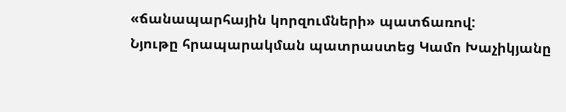«ճանապարհային կորզումների» պատճառով:
Նյութը հրապարակման պատրաստեց Կամո Խաչիկյանը